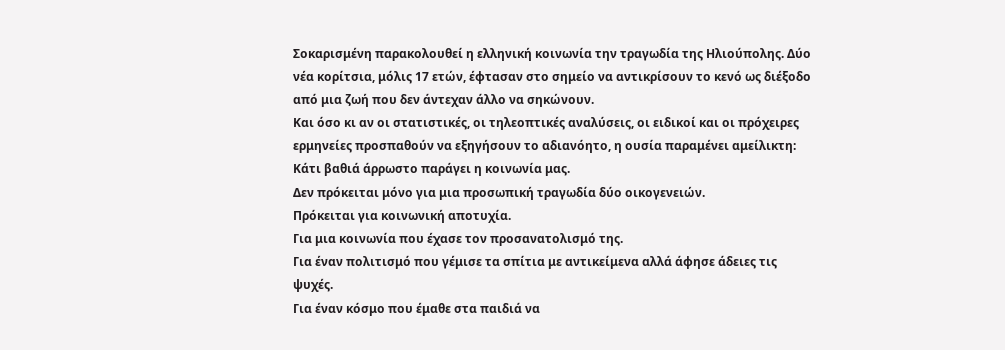Σοκαρισμένη παρακολουθεί η ελληνική κοινωνία την τραγωδία της Ηλιούπολης. Δύο νέα κορίτσια, μόλις 17 ετών, έφτασαν στο σημείο να αντικρίσουν το κενό ως διέξοδο από μια ζωή που δεν άντεχαν άλλο να σηκώνουν.
Και όσο κι αν οι στατιστικές, οι τηλεοπτικές αναλύσεις, οι ειδικοί και οι πρόχειρες ερμηνείες προσπαθούν να εξηγήσουν το αδιανόητο, η ουσία παραμένει αμείλικτη:
Κάτι βαθιά άρρωστο παράγει η κοινωνία μας.
Δεν πρόκειται μόνο για μια προσωπική τραγωδία δύο οικογενειών.
Πρόκειται για κοινωνική αποτυχία.
Για μια κοινωνία που έχασε τον προσανατολισμό της.
Για έναν πολιτισμό που γέμισε τα σπίτια με αντικείμενα αλλά άφησε άδειες τις ψυχές.
Για έναν κόσμο που έμαθε στα παιδιά να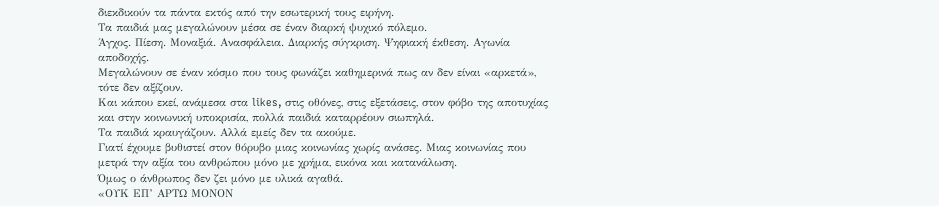διεκδικούν τα πάντα εκτός από την εσωτερική τους ειρήνη.
Τα παιδιά μας μεγαλώνουν μέσα σε έναν διαρκή ψυχικό πόλεμο.
Άγχος. Πίεση. Μοναξιά. Ανασφάλεια. Διαρκής σύγκριση. Ψηφιακή έκθεση. Αγωνία αποδοχής.
Μεγαλώνουν σε έναν κόσμο που τους φωνάζει καθημερινά πως αν δεν είναι «αρκετά», τότε δεν αξίζουν.
Και κάπου εκεί, ανάμεσα στα likes, στις οθόνες, στις εξετάσεις, στον φόβο της αποτυχίας και στην κοινωνική υποκρισία, πολλά παιδιά καταρρέουν σιωπηλά.
Τα παιδιά κραυγάζουν. Αλλά εμείς δεν τα ακούμε.
Γιατί έχουμε βυθιστεί στον θόρυβο μιας κοινωνίας χωρίς ανάσες. Μιας κοινωνίας που μετρά την αξία του ανθρώπου μόνο με χρήμα, εικόνα και κατανάλωση.
Όμως ο άνθρωπος δεν ζει μόνο με υλικά αγαθά.
«ΟΥΚ ΕΠ’ ΑΡΤΩ ΜΟΝΟΝ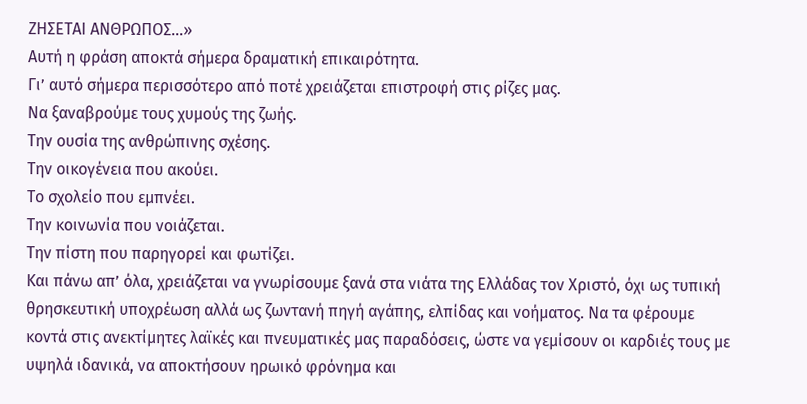ΖΗΣΕΤΑΙ ΑΝΘΡΩΠΟΣ…»
Αυτή η φράση αποκτά σήμερα δραματική επικαιρότητα.
Γι’ αυτό σήμερα περισσότερο από ποτέ χρειάζεται επιστροφή στις ρίζες μας.
Να ξαναβρούμε τους χυμούς της ζωής.
Την ουσία της ανθρώπινης σχέσης.
Την οικογένεια που ακούει.
Το σχολείο που εμπνέει.
Την κοινωνία που νοιάζεται.
Την πίστη που παρηγορεί και φωτίζει.
Και πάνω απ’ όλα, χρειάζεται να γνωρίσουμε ξανά στα νιάτα της Ελλάδας τον Χριστό, όχι ως τυπική θρησκευτική υποχρέωση αλλά ως ζωντανή πηγή αγάπης, ελπίδας και νοήματος. Να τα φέρουμε κοντά στις ανεκτίμητες λαϊκές και πνευματικές μας παραδόσεις, ώστε να γεμίσουν οι καρδιές τους με υψηλά ιδανικά, να αποκτήσουν ηρωικό φρόνημα και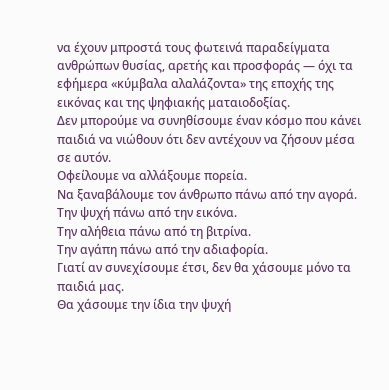να έχουν μπροστά τους φωτεινά παραδείγματα ανθρώπων θυσίας, αρετής και προσφοράς — όχι τα εφήμερα «κύμβαλα αλαλάζοντα» της εποχής της εικόνας και της ψηφιακής ματαιοδοξίας.
Δεν μπορούμε να συνηθίσουμε έναν κόσμο που κάνει παιδιά να νιώθουν ότι δεν αντέχουν να ζήσουν μέσα σε αυτόν.
Οφείλουμε να αλλάξουμε πορεία.
Να ξαναβάλουμε τον άνθρωπο πάνω από την αγορά.
Την ψυχή πάνω από την εικόνα.
Την αλήθεια πάνω από τη βιτρίνα.
Την αγάπη πάνω από την αδιαφορία.
Γιατί αν συνεχίσουμε έτσι, δεν θα χάσουμε μόνο τα παιδιά μας.
Θα χάσουμε την ίδια την ψυχή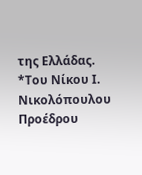της Ελλάδας.
*Του Νίκου Ι. Νικολόπουλου Προέδρου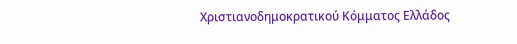Χριστιανοδημοκρατικού Κόμματος Ελλάδος